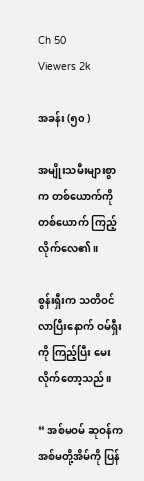Ch 50
Viewers 2k

အခန်း (၅၀ )

အမျိုးသမီးများစွာက တစ်ယောက်ကို တစ်ယောက် ကြည့်လိုက်လေ၏။

စွန်းရှီးက သတိဝင်လာပြီးနောက် ဝမ်ရှီးကို ကြည့်ပြီး မေးလိုက်တော့သည်။

“ အစ်မဝမ် ဆုဝန်က အစ်မတို့အိမ်ကို ပြန်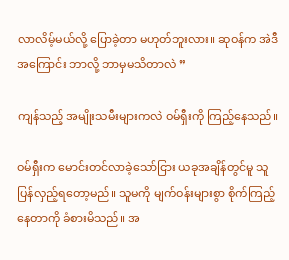လာလိမ့်မယ်လို့ ပြောခဲ့တာ မဟုတ်ဘူးလား။ ဆုဝန်က အဲဒီအကြောင်း ဘာလို့ ဘာမှမသိတာလဲ ”

ကျန်သည့် အမျိုးသမီးများကလဲ ဝမ်ရှီးကို ကြည့်နေသည်။

ဝမ်ရှီးက မောင်းတင်လာခဲ့သော်ငြား ယခုအချိန်တွင်မူ သူ ပြန်လှည့်ရတော့မည်။ သူမကို မျက်ဝန်းများစွာ စိုက်ကြည့်နေတာကို ခံစားမိသည်။ အ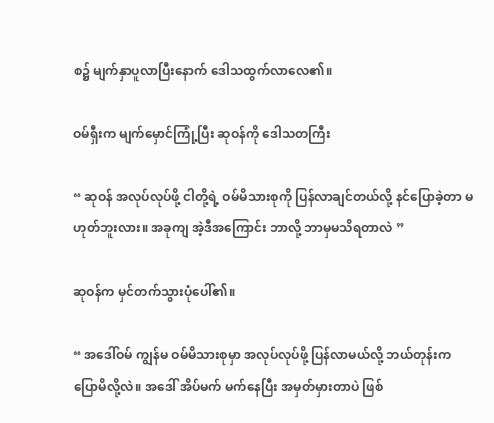စ၌ မျက်နှာပူလာပြီးနောက် ဒေါသထွက်လာလေ၏။

ဝမ်ရှီးက မျက်မှောင်ကြုံ့ပြီး ဆုဝန်ကို ဒေါသတကြီး

“ ဆုဝန် အလုပ်လုပ်ဖို့ ငါတို့ရဲ့ ဝမ်မိသားစုကို ပြန်လာချင်တယ်လို့ နင်ပြောခဲ့တာ မဟုတ်ဘူးလား။ အခုကျ အဲ့ဒီအကြောင်း ဘာလို့ ဘာမှမသိရတာလဲ ”

ဆုဝန်က မှင်တက်သွားပုံပေါ်၏။

“ အဒေါ်ဝမ် ကျွန်မ ဝမ်မိသားစုမှာ အလုပ်လုပ်ဖို့ ပြန်လာမယ်လို့ ဘယ်တုန်းက ပြောမိလို့လဲ။ အဒေါ် အိပ်မက် မက်နေပြီး အမှတ်မှားတာပဲ ဖြစ်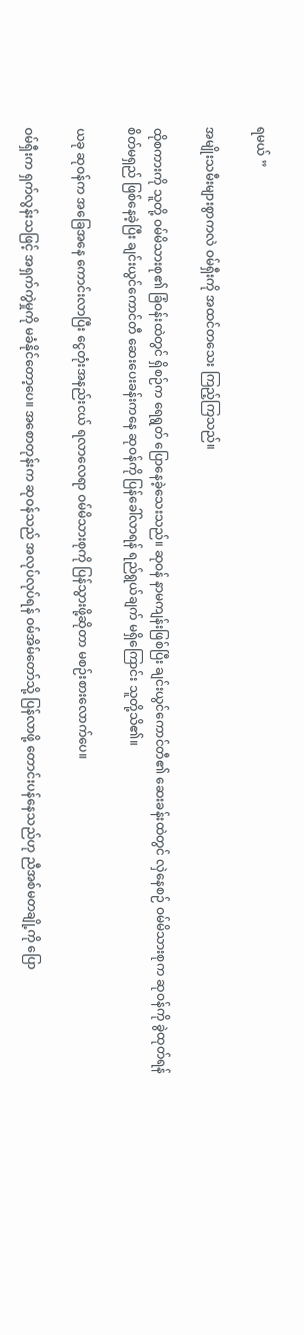ရမယ် ”

အမျိုးသမီးများစွာကလဲ ဝမ်ရှီးကို အထင်တသေး ကြည့်ကြသည်။

ထိုစကားကို သူတို့ ဝမ်မိသားစု၏ ခြံဝန်းထဲတွင် ရှိစဉ်က ရေရွတ် ပြောနေခဲ့သေးသည်။ ဆုဝန် နာမကျန်းဖြစ်ပြီး ချင်းယွင်ကောင်တီ၏ ဆေးခန်းထဲတွင် လှဲနေစဉ် ဝမ်မိသားစုက ဆုဝန်ကို ခွဲထုတ်ရန် စိတ်မရှည် ဖြစ်နေခဲ့ပြီး ချင်းယွင်ကောင်တီ ဆေးပေးခန်းကနေ ဆုဝန်ကို ပြန်ခေါ်လာရန် ရည်ရွယ်ချက် မရှိကြောင်း သူတို့သိ၏။

ယခု ဆုဝန်က အခြေအနေ ကောင်းလာပြီး ငွေတုံးအနည်းငယ် ရလာလေရာ ဝမ်မိသားစုကို ပြန်သွားဖို့ဆိုတာ မစဉ်းစားလောက်ပေ။

ဝမ်ရှီးက ရှက်လွန်းသဖြင့် အရှက်ကွဲမှုကို မခံနိုင်တော့ပေ။ အစောတုန်းက ဆုဝန်သည် အလုပ်လုပ်ရန် ဝမ်အိမ်တော်သို့ ပြန်လာဖို့ တောင်းပန်နေသည်ဟု ညီအစ်မတချို့ကို ပြော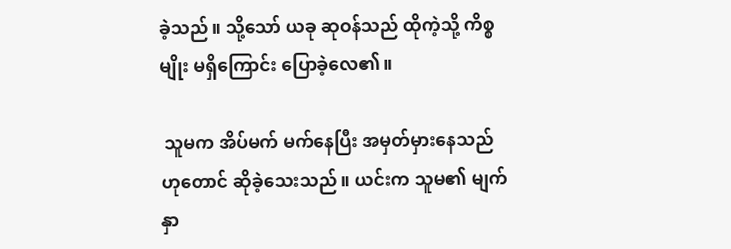ခဲ့သည်။ သို့သော် ယခု ဆုဝန်သည် ထိုကဲ့သို့ ကိစ္စမျိုး မရှိကြောင်း ပြောခဲ့လေ၏။

 သူမက အိပ်မက် မက်နေပြီး အမှတ်မှားနေသည် ဟုတောင် ဆိုခဲ့သေးသည်။ ယင်းက သူမ၏ မျက်နှာ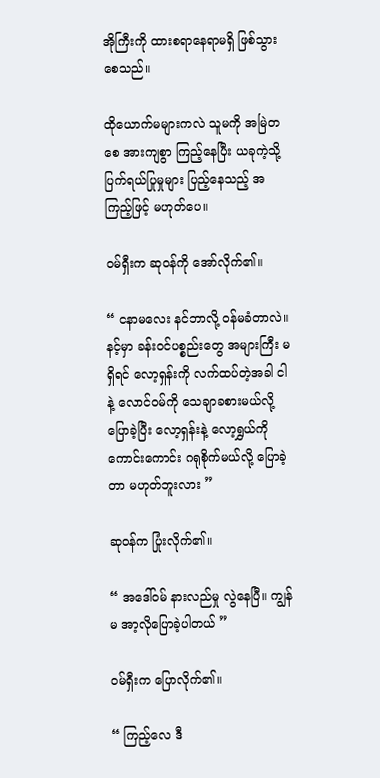အိုကြီးကို ထားစရာနေရာမရှိ ဖြစ်သွားစေသည်။

ထိုယောက်မများကလဲ သူမကို အမြဲတစေ အားကျစွာ ကြည့်နေပြီး ယခုကဲ့သို့ ပြက်ရယ်ပြုမှုများ ပြည့်နေသည့် အကြည့်ဖြင့် မဟုတ်ပေ။

ဝမ်ရှီးက ဆုဝန်ကို အော်လိုက်၏။

“ ငနာမလေး နင်ဘာလို့ ဝန်မခံတာလဲ။ နင့်မှာ ခန်းဝင်ပစ္စည်းတွေ အများကြီး မရှိရင် လော့ရှန်းကို လက်ထပ်တဲ့အခါ ငါနဲ့ လောင်ဝမ်ကို သေချာခစားမယ်လို့ ပြောခဲ့ပြီး လော့ရှန်းနဲ့ လော့ရွှယ်ကို ကောင်းကောင်း ဂရုစိုက်မယ်လို့ ပြောခဲ့တာ မဟုတ်ဘူးလား ”

ဆုဝန်က ပြုံးလိုက်၏။

“ အဒေါ်ဝမ် နားလည်မှု လွဲနေပြီ။ ကျွန်မ အာ့လိုပြောခဲ့ပါတယ် ”

ဝမ်ရှီးက ပြောလိုက်၏။

“ ကြည့်လေ ဒီ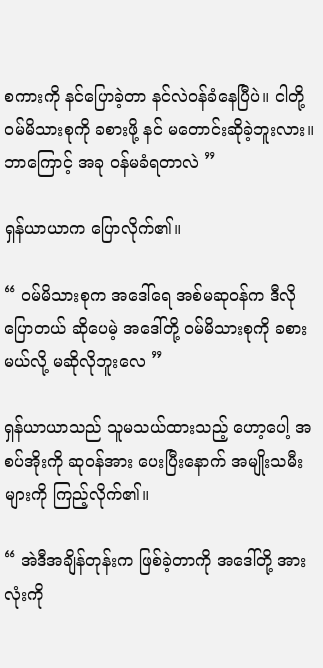စကားကို နင်ပြောခဲ့တာ နင်လဲဝန်ခံနေပြီပဲ။ ငါတို့ဝမ်မိသားစုကို ခစားဖို့ နင် မတောင်းဆိုခဲ့ဘူးလား။ ဘာကြောင့် အခု ဝန်မခံရတာလဲ ”

ရှန်ယာယာက ပြောလိုက်၏။

“ ဝမ်မိသားစုက အဒေါ်ရေ အစ်မဆုဝန်က ဒီလိုပြောတယ် ဆိုပေမဲ့ အဒေါ်တို့ ဝမ်မိသားစုကို ခစားမယ်လို့ မဆိုလိုဘူးလေ ”

ရှန်ယာယာသည် သူမသယ်ထားသည့် ဟော့ပေါ့ အစပ်အိုးကို ဆုဝန်အား ပေးပြီးနောက် အမျိုးသမီးများကို ကြည့်လိုက်၏။

“ အဲဒီအချိန်တုန်းက ဖြစ်ခဲ့တာကို အဒေါ်တို့ အားလုံးကို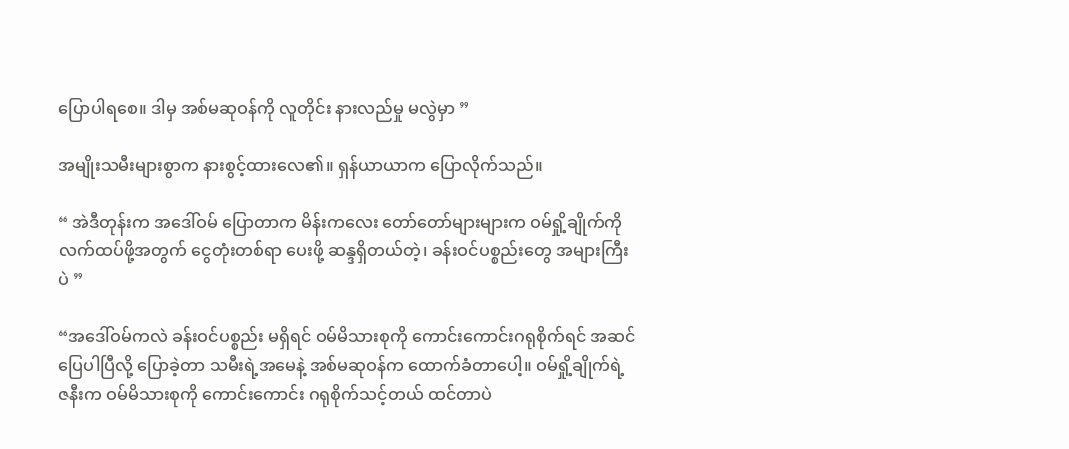ပြောပါရစေ။ ဒါမှ အစ်မဆုဝန်ကို လူတိုင်း နားလည်မှု မလွဲမှာ ”

အမျိုးသမီးများစွာက နားစွင့်ထားလေ၏။ ရှန်ယာယာက ပြောလိုက်သည်။

“ အဲဒီတုန်းက အဒေါ်ဝမ် ပြောတာက မိန်းကလေး တော်တော်များများက ဝမ်ရှို့ချိုက်ကို လက်ထပ်ဖို့အတွက် ငွေတုံးတစ်ရာ ပေးဖို့ ဆန္ဒရှိတယ်တဲ့၊ ခန်းဝင်ပစ္စည်းတွေ အများကြီးပဲ ”

“အဒေါ်ဝမ်ကလဲ ခန်းဝင်ပစ္စည်း မရှိရင် ဝမ်မိသားစုကို ကောင်းကောင်းဂရုစိုက်ရင် အဆင်ပြေပါပြီလို့ ပြောခဲ့တာ သမီးရဲ့အမေနဲ့ အစ်မဆုဝန်က ထောက်ခံတာပေါ့။ ဝမ်ရှို့ချိုက်ရဲ့ ဇနီးက ဝမ်မိသားစုကို ကောင်းကောင်း ဂရုစိုက်သင့်တယ် ထင်တာပဲ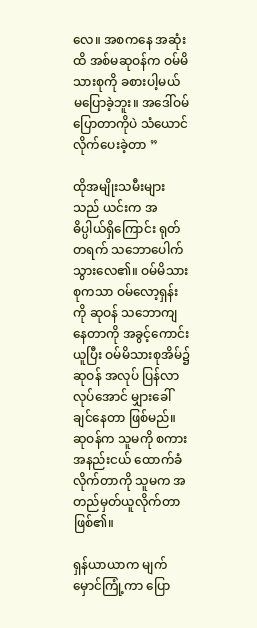လေ။ အစကနေ အဆုံးထိ အစ်မဆုဝန်က ဝမ်မိသားစုကို ခစားပါ့မယ် မပြောခဲ့ဘူး။ အဒေါ်ဝမ်‌ ပြောတာကိုပဲ သံယောင်လိုက်ပေးခဲ့တာ ”

ထိုအမျိုးသမီးများသည် ယင်းက အဓိပ္ပါယ်ရှိကြောင်း ရုတ်တရက် သဘောပေါက် သွားလေ၏။ ဝမ်မိသားစုကသာ ဝမ်လော့ရှန်းကို ဆုဝန် သဘောကျနေတာကို အခွင့်ကောင်းယူပြီး ဝမ်မိသားစုအိမ်၌ ဆုဝန် အလုပ် ပြန်လာလုပ်အောင် မျှားခေါ်ချင်နေတာ ဖြစ်မည်။ ဆုဝန်က သူမကို စကားအနည်းငယ် ထောက်ခံလိုက်တာကို သူမက အတည်မှတ်ယူလိုက်တာ ဖြစ်၏။

ရှန်ယာယာက မျက်မှောင်ကြုံ့ကာ ပြော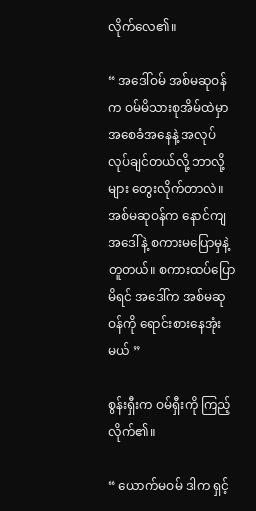လိုက်လေ၏။

“ အဒေါ်ဝမ် အစ်မဆုဝန်က ဝမ်မိသားစုအိမ်ထဲမှာ အစေခံအနေနဲ့ အလုပ် လုပ်ချင်တယ်လို့ ဘာလို့များ တွေးလိုက်တာလဲ။ အစ်မဆုဝန်က နောင်ကျ အဒေါ်နဲ့ စကားမပြောမှနဲ့ တူတယ်။ စကားထပ်ပြောမိရင် အဒေါ်က အစ်မဆုဝန်ကို ရောင်းစားနေအုံးမယ် ”

စွန်းရှီးက ဝမ်ရှီးကို ကြည့်လိုက်၏။

“ ယောက်မဝမ် ဒါက ရှင့်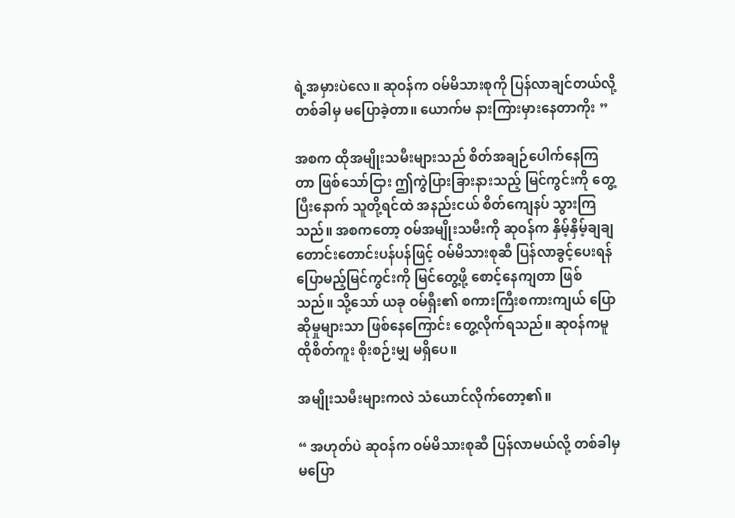ရဲ့အမှားပဲလေ။ ဆုဝန်က ဝမ်မိသားစုကို ပြန်လာချင်တယ်လို့ တစ်ခါမှ မပြောခဲ့တာ။ ယောက်မ နားကြားမှားနေတာကိုး ”

အစက ထိုအမျိုးသမီးများသည် စိတ်အချဉ်ပေါက်နေကြတာ ဖြစ်သော်ငြား ဤကွဲပြားခြားနားသည့် မြင်ကွင်းကို တွေ့ပြီးနောက် သူတို့ရင်ထဲ အနည်းငယ် စိတ်ကျေနပ် သွားကြသည်။ အစကတော့ ဝမ်အမျိုးသမီးကို ဆုဝန်က နှိမ့်နှိမ့်ချချ တောင်းတောင်းပန်ပန်ဖြင့် ဝမ်မိသားစုဆီ ပြန်လာခွင့်ပေးရန် ပြောမည့်မြင်ကွင်းကို မြင်တွေ့ဖို့ စောင့်နေကျတာ ဖြစ်သည်။ သို့သော် ယခု ဝမ်ရှီး၏ စကားကြီးစကားကျယ် ပြောဆိုမှုများသာ ဖြစ်နေကြောင်း တွေ့လိုက်ရသည်။ ဆုဝန်ကမူ ထိုစိတ်ကူး စိုးစဉ်းမျှ မရှိပေ။

အမျိုးသမီးများကလဲ သံယောင်လိုက်တော့၏။

“ အဟုတ်ပဲ ဆုဝန်က ဝမ်မိသားစုဆီ ပြန်လာမယ်လို့ တစ်ခါမှ မပြော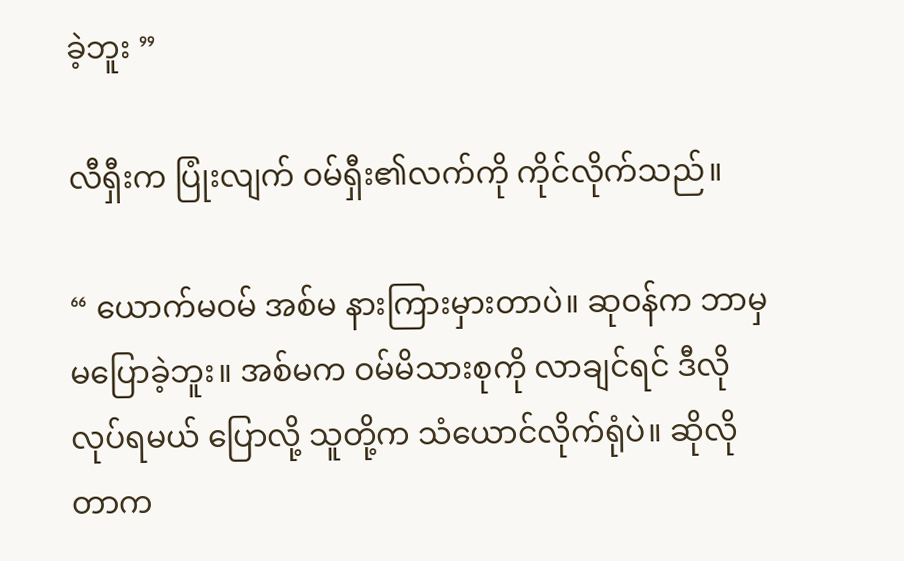ခဲ့ဘူး ”

လီရှီးက ပြုံးလျက် ဝမ်ရှီး၏လက်ကို ကိုင်လိုက်သည်။

“ ယောက်မဝမ် အစ်မ နားကြားမှားတာပဲ။ ဆုဝန်က ဘာမှမပြောခဲ့ဘူး။ အစ်မက ဝမ်မိသားစုကို လာချင်ရင် ဒီလိုလုပ်ရမယ် ပြောလို့ သူတို့က သံယောင်လိုက်ရုံပဲ။ ဆိုလိုတာက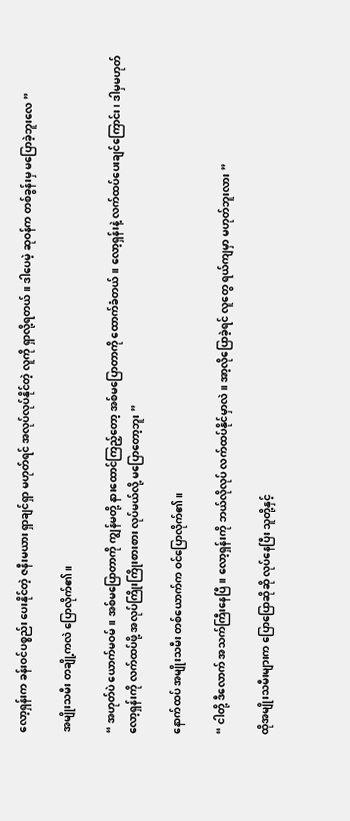လော့ရှန်းက ခန်းဝင်ပစ္စည်း ပေးနိုင်တဲ့ ဇနီးမယား ရှာချင်ရှာ မဟုတ်ရင် အလုပ်လုပ်နိုင်တဲ့ လူကို ရှာလို့ရတယ်။ ဒါပေမဲ့ ဆုဝန်က တစ်ခွန်းမှ မပြောခဲ့ဘူးလေ ”

အမျိုးသမီး တချို့ကလဲ ပြောလိုက်၏။

“ အဟုတ်ပဲ ယောက်မဝမ်။ အစ်မပြောတာကို ကျွန်မတို့ နားထောင်ကြည့်တော့ အစ်မပြောတာကို ထောက်ခံတယ်။ လော့ရှန်းနဲ့ လက်ထပ်ပေးချင်ကြောင်း၊ ဒါမှမဟုတ် လော့ရှန်းကို လက်ထပ်ဖို့ အလုပ်ကြိုးကြိုးစားစား လုပ်မယ်လို့ မပြောတော့ဘူး ”

နောက်ထပ် အမျိုးသမီး တစ်ယောက်က ဝင်ပြောလိုက်၏။

“ ငါတို့ ဒီလောက် အသက်ကြီးနေပြီ။ လော့ရှန်းကို ဘယ်လိုလုပ် လက်ထပ်နိုင်မှာလဲ။ အာ့လိုပြောခဲ့ရင် လူတွေ ရယ်ကျမှာ မဟုတ်ဘူးလား ”

ထိုအမျိုးသမီးများက ပြောပြောဆိုဆို လုပ်နေပြီး သူတို့နှင့်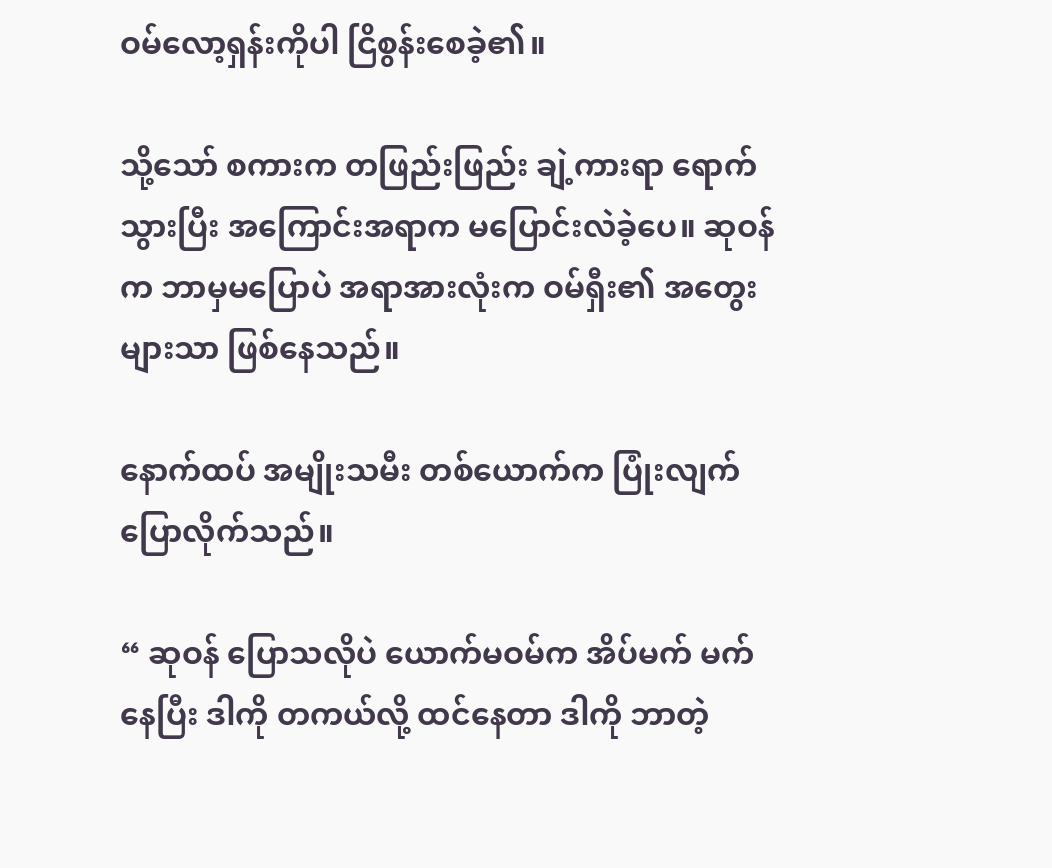ဝမ်လော့ရှန်းကိုပါ ငြိစွန်း‌စေခဲ့၏။

သို့သော် စကားက တဖြည်းဖြည်း ချဲ့ကားရာ ရောက်သွားပြီး အကြောင်းအရာက မပြောင်းလဲခဲ့ပေ။ ဆုဝန်က ဘာမှမပြောပဲ အရာအားလုံးက ဝမ်ရှီး၏ အတွေးများသာ ဖြစ်နေသည်။

နောက်ထပ် အမျိုးသမီး တစ်ယောက်က ပြုံးလျက် ပြောလိုက်သည်။

“ ဆုဝန် ပြောသလိုပဲ ယောက်မဝမ်က အိပ်မက် မက်နေပြီး ဒါကို တကယ်လို့ ထင်နေတာ ဒါကို ဘာတဲ့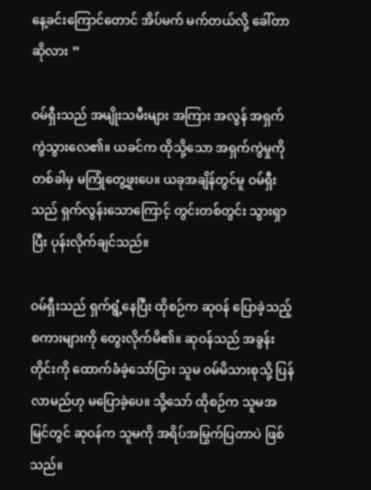နေ့ခင်းကြောင်တောင် အိပ်မက် မက်တယ်လို့ ခေါ်တာဆိုလား ”

ဝမ်ရှီးသည် အမျိုးသမီးများ အကြား အလွန် အရှက်ကွဲသွားလေ၏။ ယခင်က ထိုသို့သော အရှက်ကွဲမှုကို တစ်ခါမှ မကြုံတွေ့ဖူးပေ။ ယခုအချိန်တွင်မူ ဝမ်ရှီးသည် ရှက်လွန်းသောကြောင့် တွင်းတစ်တွင်း သွားရှာပြီး ပုန်းလိုက်ချင်သည်။

ဝမ်ရှီးသည် ရှက်ရွံ့နေပြီး ထိုစဉ်က ဆုဝန် ပြောခဲ့သည့် စကားများကို တွေးလိုက်မိ၏။ ဆုဝန်သည် အခွန်းတိုင်းကို ထောက်ခံခဲ့သော်ငြား သူမ ဝမ်မိသားစုသို့ ပြန်လာမည်ဟု မပြောခဲ့ပေ။ သို့သော် ထိုစဉ်က သူမအမြင်တွင် ဆုဝန်က သူမကို အရိပ်အမြွက်ပြတာပဲ ဖြစ်သည်။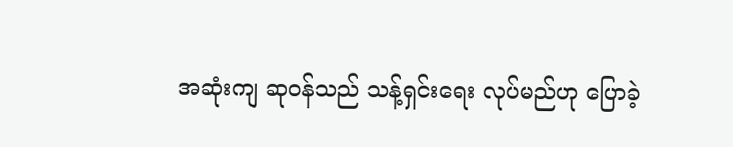အဆုံးကျ ဆုဝန်သည် သန့်ရှင်းရေး လုပ်မည်ဟု ပြောခဲ့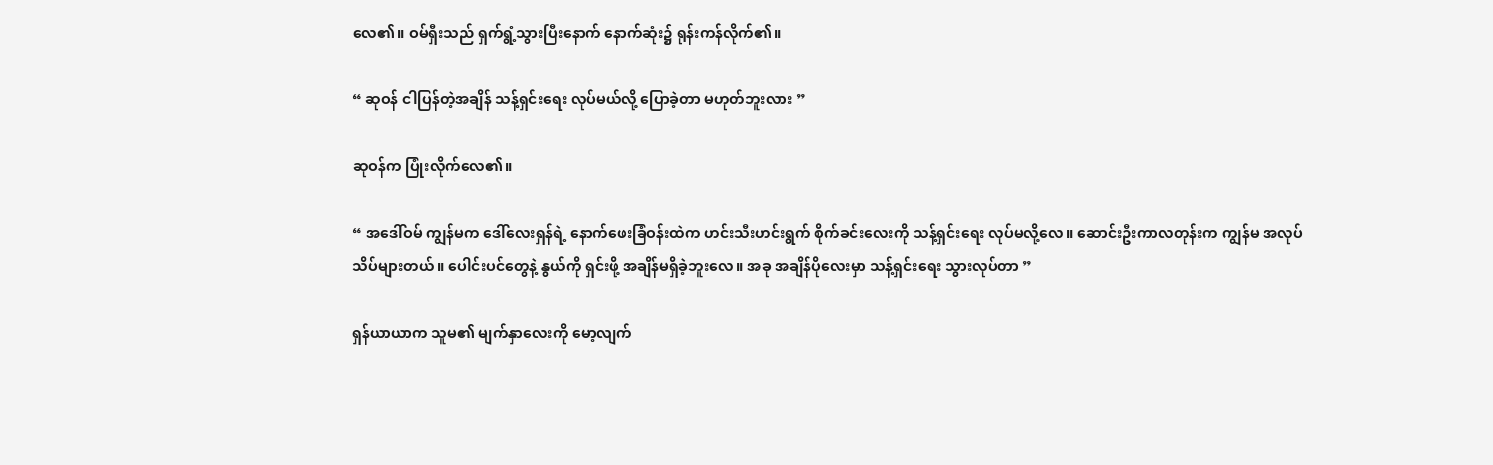လေ၏။ ဝမ်ရှီးသည် ရှက်ရွံ့သွားပြီးနောက် နောက်ဆုံး၌ ရုန်းကန်လိုက်၏။

“ ဆုဝန် ငါပြန်တဲ့အချိန် သန့်ရှင်းရေး လုပ်မယ်လို့ ပြောခဲ့တာ မဟုတ်ဘူးလား ”

ဆုဝန်က ပြုံးလိုက်လေ၏။

“ အဒေါ်ဝမ် ကျွန်မက ဒေါ်လေးရှန်ရဲ့ နောက်ဖေးခြံဝန်းထဲက ဟင်းသီးဟင်းရွက် စိုက်ခင်းလေးကို သန့်ရှင်းရေး လုပ်မလို့လေ။ ဆောင်းဦးကာလတုန်းက ကျွန်မ အလုပ်သိပ်များတယ်။ ပေါင်းပင်တွေနဲ့ နွယ်ကို ရှင်းဖို့ အချိန်မရှိခဲ့ဘူးလေ။ အခု အချိန်ပိုလေးမှာ သန့်ရှင်းရေး သွားလုပ်တာ ”

ရှန်ယာယာက သူမ၏ မျက်နှာလေးကို မော့လျက်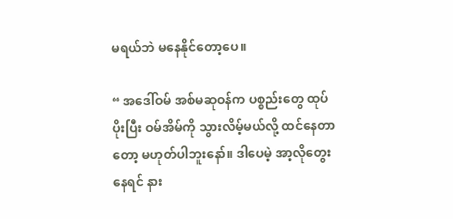မရယ်ဘဲ မနေနိုင်တော့ပေ။

“ အဒေါ်ဝမ် အစ်မဆုဝန်က ပစ္စည်းတွေ ထုပ်ပိုးပြီး ဝမ်အိမ်ကို သွားလိမ့်မယ်လို့ ထင်နေတာတော့ မဟုတ်ပါဘူးနော်။ ဒါပေမဲ့ အာ့လိုတွေးနေရင် နား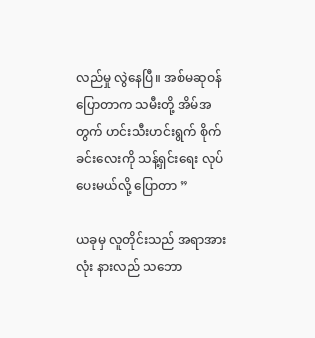လည်မှု လွဲနေပြီ။ အစ်မဆုဝန် ပြောတာက သမီးတို့ အိမ်အတွက် ဟင်းသီးဟင်းရွက် စိုက်ခင်းလေးကို သန့်ရှင်းရေး လုပ်ပေးမယ်လို့ ပြောတာ ”

ယခုမှ လူတိုင်းသည် အရာအားလုံး နားလည် သဘော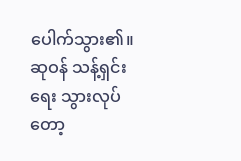ပေါက်သွား၏။ ဆုဝန် သန့်ရှင်းရေး သွားလုပ်တော့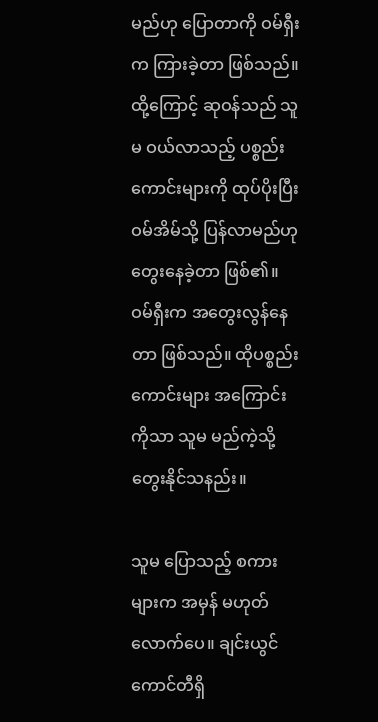မည်ဟု ပြောတာကို ဝမ်ရှီးက ကြားခဲ့တာ ဖြစ်သည်။ ထို့ကြောင့် ဆုဝန်သည် သူမ ဝယ်လာသည့် ပစ္စည်းကောင်းများကို ထုပ်ပိုးပြီး ဝမ်အိမ်သို့ ပြန်လာမည်ဟု တွေးနေခဲ့တာ ဖြစ်၏။ ဝမ်ရှီးက အတွေးလွန်နေတာ ဖြစ်သည်။ ထိုပစ္စည်းကောင်းများ အကြောင်းကိုသာ သူမ မည်ကဲ့သို့ တွေးနိုင်သနည်း။

သူမ ပြောသည့် စကားများက အမှန် မဟုတ်လောက်ပေ။ ချင်းယွင်ကောင်တီရှိ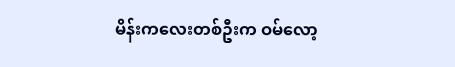မိန်းကလေးတစ်ဦးက ဝမ်လော့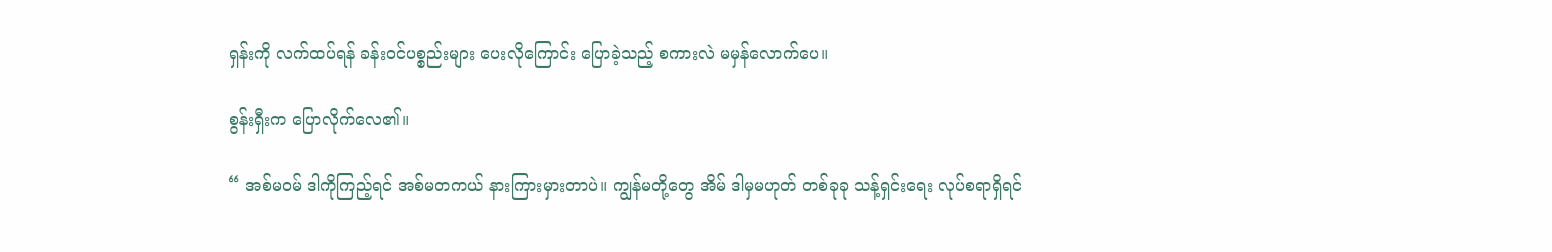ရှန်းကို လက်ထပ်ရန် ခန်းဝင်ပစ္စည်းများ ပေးလိုကြောင်း ပြောခဲ့သည့် စကားလဲ မမှန်လောက်ပေ။

စွန်းရှီးက ပြောလိုက်လေ၏။

“ အစ်မဝမ် ဒါကိုကြည့်ရင် အစ်မတကယ် နားကြားမှားတာပဲ။ ကျွန်မတို့တွေ အိမ် ဒါမှမဟုတ် တစ်ခုခု သန့်ရှင်းရေး လုပ်စရာရှိရင်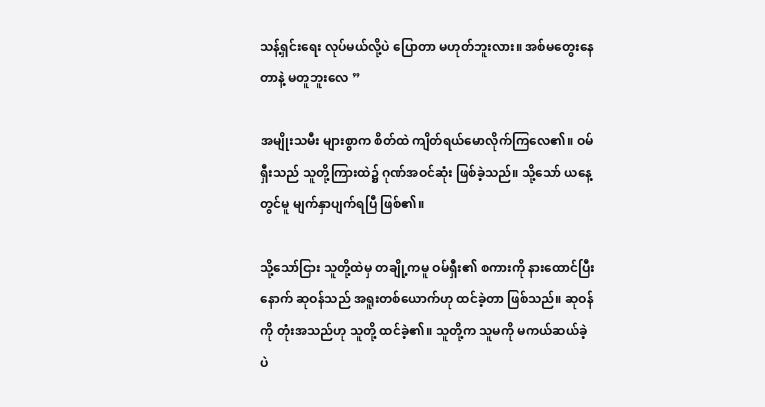သန့်ရှင်းရေး လုပ်မယ်လို့ပဲ ပြောတာ မဟုတ်ဘူးလား။ အစ်မတွေးနေတာနဲ့ မတူဘူးလေ ”

အမျိုးသမီး များစွာက စိတ်ထဲ ကျိတ်ရယ်မောလိုက်ကြလေ၏။ ဝမ်ရှီးသည် သူတို့ကြားထဲ၌ ဂုဏ်အဝင်ဆုံး ဖြစ်ခဲ့သည်။ သို့သော် ယနေ့တွင်မူ မျက်နှာပျက်ရပြီ ဖြစ်၏။

သို့သော်ငြား သူတို့ထဲမှ တချို့ကမူ ဝမ်ရှီး၏ စကားကို နားထောင်ပြီးနောက် ဆုဝန်သည် အရူးတစ်ယောက်ဟု ထင်ခဲ့တာ ဖြစ်သည်။ ဆုဝန်ကို တုံးအသည်ဟု သူတို့ ထင်ခဲ့၏။ သူတို့က သူမကို မကယ်ဆယ်ခဲ့ပဲ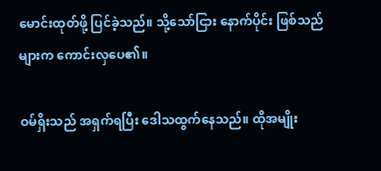မောင်းထုတ်ဖို့ ပြင်ခဲ့သည်။ သို့သော်ငြား နောက်ပိုင်း ဖြစ်သည်များက ကောင်းလှပေ၏။

ဝမ်ရှိးသည် အရှက်ရပြီး ဒေါသထွက်နေသည်။ ထိုအမျိုး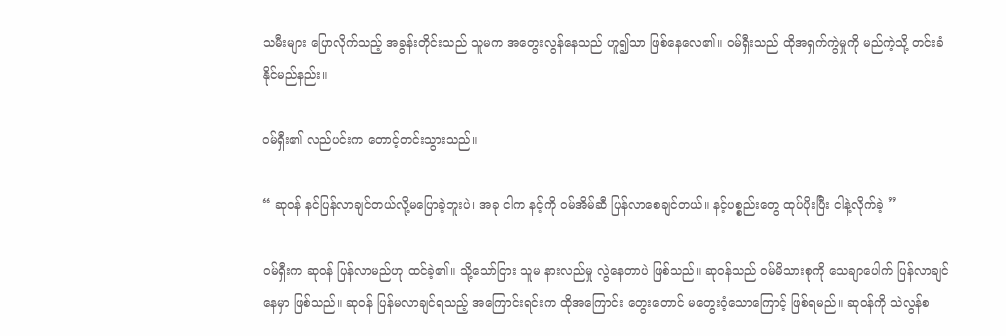သမီးများ ပြောလိုက်သည့် အခွန်းတိုင်းသည် သူမက အတွေးလွန်နေသည် ဟူ၍သာ ဖြစ်နေလေ၏။ ဝမ်ရှီးသည် ထိုအရှက်ကွဲမှုကို မည်ကဲ့သို့ တင်းခံနိုင်မည်နည်း။

ဝမ်ရှီး၏ လည်ပင်းက တောင့်တင်းသွားသည်။

“ ဆုဝန် နင်ပြန်လာချင်တယ်လို့မပြောခဲ့ဘူးပဲ၊ အခု ငါက နင့်ကို ဝမ်အိမ်ဆီ ပြန်လာစေချင်တယ်။ နင့်ပစ္စည်းတွေ ထုပ်ပိုးပြီး ငါနဲ့လိုက်ခဲ့ ”

ဝမ်ရှီးက ဆုဝန် ပြန်လာမည်ဟု ထင်ခဲ့၏။ သို့သော်ငြား သူမ နားလည်မှု လွဲနေတာပဲ ဖြစ်သည်။ ဆုဝန်သည် ဝမ်မိသားစုကို သေချာပေါက် ပြန်လာချင်နေမှာ ဖြစ်သည်။ ဆုဝန် ပြန်မလာချင်ရသည့် အကြောင်းရင်းက ထိုအကြောင်း တွေးတောင် မတွေးဝံ့သောကြောင့် ဖြစ်ရမည်။ ဆုဝန်ကို သဲလွန်စ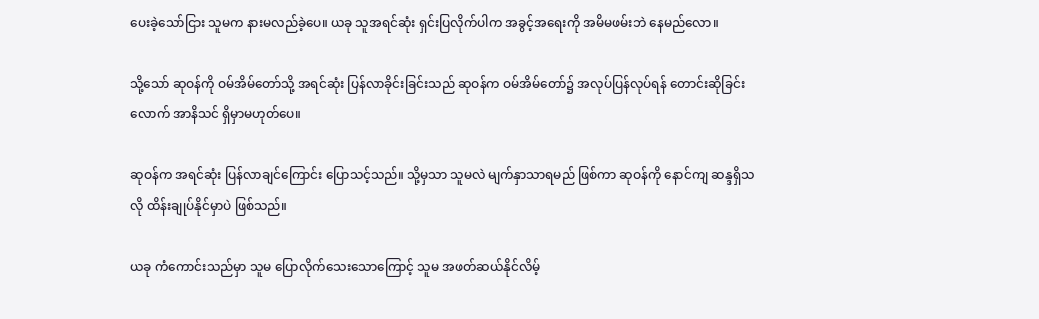ပေးခဲ့သော်ငြား သူမက နားမလည်ခဲ့ပေ။ ယခု သူအရင်ဆုံး ရှင်းပြလိုက်ပါက အခွင့်အရေးကို အမိမဖမ်းဘဲ ‌နေမည်လော။

သို့သော် ဆုဝန်ကို ဝမ်အိမ်တော်သို့ အရင်ဆုံး ပြန်လာခိုင်းခြင်းသည် ဆုဝန်က ဝမ်အိမ်တော်၌ အလုပ်ပြန်လုပ်ရန် တောင်းဆိုခြင်းလောက် အာနိသင် ရှိမှာမဟုတ်ပေ။

ဆုဝန်က အရင်ဆုံး ပြန်လာချင်ကြောင်း ပြောသင့်သည်။ သို့မှသာ သူမလဲ မျက်နှာသာရမည် ဖြစ်ကာ ဆုဝန်ကို နောင်ကျ ဆန္ဒရှိသလို ထိန်းချုပ်နိုင်မှာပဲ ဖြစ်သည်။

ယခု ကံကောင်းသည်မှာ သူမ ပြောလိုက်သေးသောကြောင့် သူမ အဖတ်ဆယ်နိုင်လိမ့်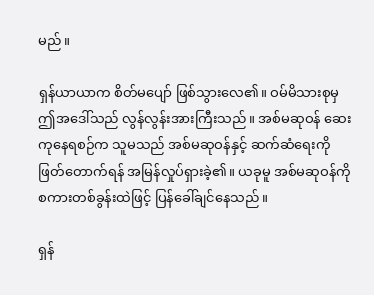မည်။

ရှန်ယာယာက စိတ်မပျော် ဖြစ်သွားလေ၏။ ဝမ်မိသားစုမှ ဤအဒေါ်သည် လွန်လွန်းအားကြီးသည်။ အစ်မဆုဝန် ဆေးကုနေရစဉ်က သူမသည် အစ်မဆုဝန်နှင့် ဆက်ဆံရေးကို ဖြတ်တောက်ရန် အမြန်လှုပ်ရှားခဲ့၏။ ယခုမူ အစ်မဆုဝန်ကို စကားတစ်ခွန်းထဲဖြင့် ပြန်ခေါ်ချင်နေသည်။

ရှန်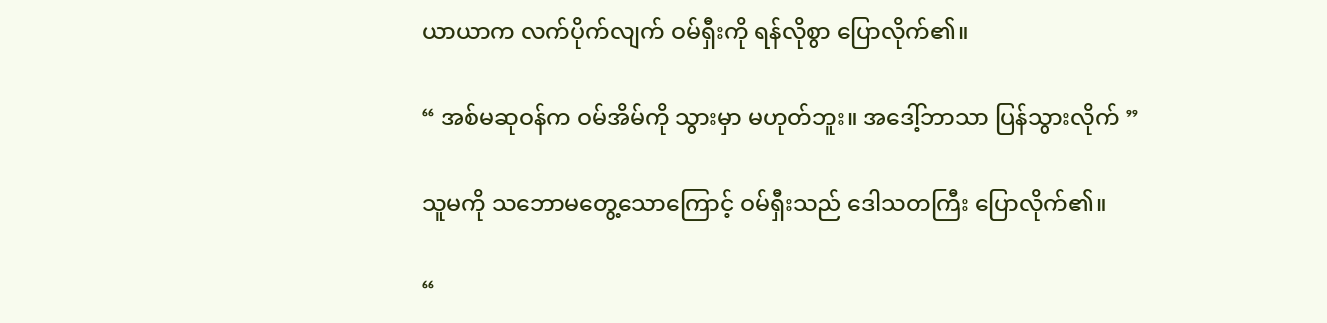ယာယာက လက်ပိုက်လျက် ဝမ်ရှီးကို ရန်လိုစွာ ပြောလိုက်၏။

“ အစ်မဆုဝန်က ဝမ်အိမ်ကို သွားမှာ မဟုတ်ဘူး။ အဒေါ့်ဘာသာ ပြန်သွားလိုက် ”

သူမကို သဘောမတွေ့သောကြောင့် ဝမ်ရှီးသည် ဒေါသတကြီး ပြောလိုက်၏။

“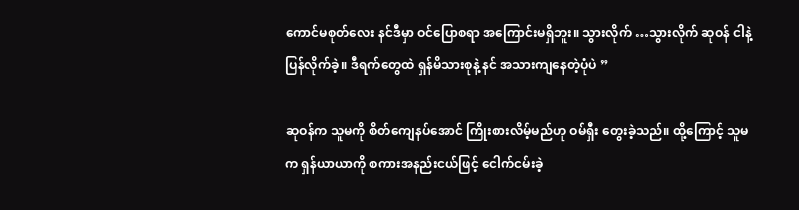ကောင်မစုတ်လေး နင်ဒီမှာ ဝင်ပြောစရာ အကြောင်းမရှိဘူး။ သွားလိုက် …သွားလိုက် ဆုဝန် ငါနဲ့ ပြန်လိုက်ခဲ့။ ဒီရက်‌တွေထဲ ရှန်မိသားစုနဲ့ နင် အသားကျနေတဲ့ပုံပဲ ”

ဆုဝန်က သူမကို စိတ်ကျေနပ်အောင် ကြိုးစားလိမ့်မည်ဟု ဝမ်ရှီး တွေးခဲ့သည်။ ထို့ကြောင့် သူမက ရှန်ယာယာကို စကားအနည်းငယ်ဖြင့် ငေါက်ငမ်းခဲ့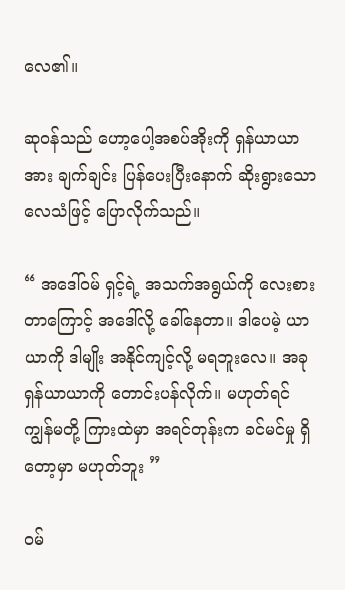လေ၏။

ဆုဝန်သည် ဟော့ပေါ့အစပ်အိုးကို ရှန်ယာယာအား ချက်ချင်း ပြန်ပေးပြီးနောက် ဆိုးရွားသော လေသံဖြင့် ပြောလိုက်သည်။

“ အဒေါ်ဝမ် ရှင့်ရဲ့ အသက်အရွယ်ကို လေးစားတာကြောင့် အဒေါ်လို့ ခေါ်နေတာ။ ဒါပေမဲ့ ယာယာကို ဒါမျိုး အနိုင်ကျင့်လို့ မရဘူးလေ။ အခု ရှန်ယာယာကို တောင်းပန်လိုက်။ မဟုတ်ရင် ကျွန်မတို့ ကြားထဲမှာ အရင်တုန်းက ခင်မင်မှု ရှိတော့မှာ မဟုတ်ဘူး ”

ဝမ်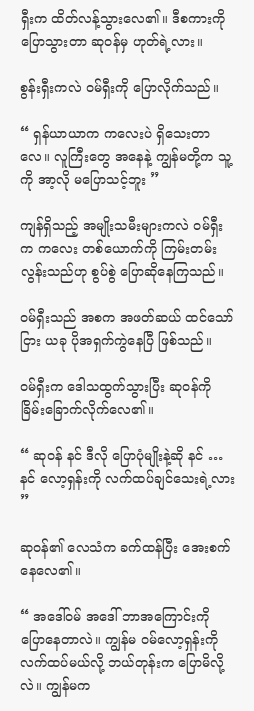ရှီးက ထိတ်လန့်သွားလေ၏။ ဒီစကားကို ပြောသွားတာ ဆုဝန်မှ ဟုတ်ရဲ့လား။

စွန်းရှီးကလဲ ဝမ်ရှီးကို ပြောလိုက်သည်။

“ ရှန်ယာယာက ကလေးပဲ ရှိသေးတာလေ။ လူကြီးတွေ အနေနဲ့ ကျွန်မတို့က သူ့ကို အာ့လို မပြောသင့်ဘူး ”

ကျန်ရှိသည့် အမျိုးသမီးများကလဲ ဝမ်ရှီးက ကလေး တစ်ယောက်ကို ကြမ်းတမ်းလွန်းသည်ဟု စွပ်စွဲ ပြောဆိုနေကြသည်။

ဝမ်ရှီးသည် အစက အဖတ်ဆယ် ထင်သော်ငြား ယခု ပိုအရှက်ကွဲနေပြီ ဖြစ်သည်။

ဝမ်ရှီးက ဒေါသထွက်သွားပြီး ဆုဝန်ကို ခြိမ်းခြောက်လိုက်လေ၏။

“ ဆုဝန် နင် ဒီလို ပြောပုံမျိုးနဲ့ဆို နင် … နင် လော့ရှန်းကို လက်ထပ်ချင်သေးရဲ့လား ”

ဆုဝန်၏ လေသံက ခက်ထန်ပြီး အေးစက်နေလေ၏။

“ အဒေါ်ဝမ် အဒေါ် ဘာအကြောင်းကို ပြောနေတာလဲ။ ကျွန်မ ဝမ်လော့ရှန်းကို လက်ထပ်မယ်လို့ ဘယ်တုန်းက ပြောမိလို့လဲ။ ကျွန်မက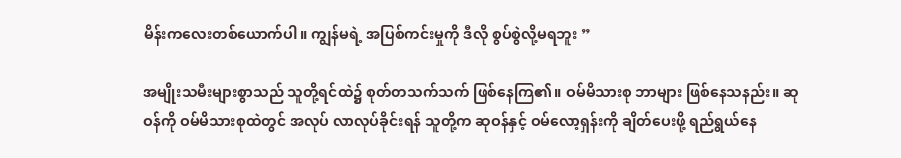မိန်းကလေးတစ်ယောက်ပါ။ ကျွန်မရဲ့ အပြစ်ကင်းမှုကို ဒီလို စွပ်စွဲလို့မရဘူး ”

အမျိုးသမီးများစွာသည် သူတို့ရင်ထဲ၌ စုတ်တသက်သက် ဖြစ်နေကြ၏။ ဝမ်မိသားစု ဘာများ ဖြစ်နေသနည်း။ ဆုဝန်ကို ဝမ်မိသားစုထဲတွင် အလုပ် လာလုပ်ခိုင်းရန် သူတို့က ဆုဝန်နှင့် ဝမ်လော့ရှန်းကို ချိတ်ပေးဖို့ ရည်ရွယ်နေ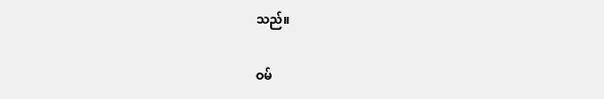သည်။

ဝမ်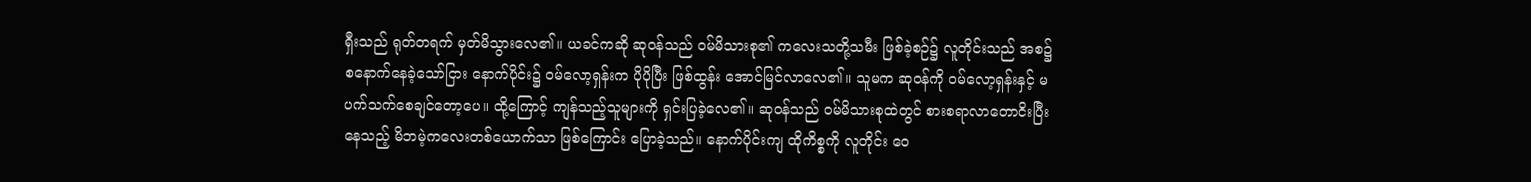ရှီးသည် ရုတ်တရက် မှတ်မိသွားလေ၏။ ယခင်ကဆို ဆုဝန်သည် ဝမ်မိသားစု၏ ကလေးသတို့သမီး ဖြစ်ခဲ့စဉ်၌ လူတိုင်းသည် အစ၌ စနောက်နေခဲ့သော်ငြား နောက်ပိုင်း၌ ဝမ်လော့ရှန်းက ပိုပိုပြီး ဖြစ်ထွန်း အောင်မြင်လာလေ၏။ သူမက ဆုဝန်ကို ဝမ်လော့ရှန်းနှင့် မပက်သက်စေချင်တော့ပေ။ ထို့ကြောင့် ကျန်သည့်သူများကို ရှင်းပြခဲ့လေ၏။ ဆုဝန်သည် ဝမ်မိသားစုထဲတွင် စားစရာလာတောငိးပြီး နေသည့် မိဘမဲ့ကလေးတစ်ယောက်သာ ဖြစ်ကြောင်း ပြောခဲ့သည်။ နောက်ပိုင်းကျ ထိုကိစ္စကို လူတိုင်း ဝေ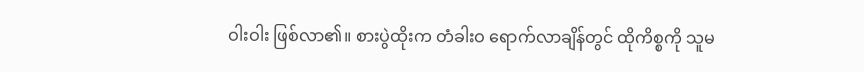ဝါးဝါး ဖြစ်လာ၏။ စားပွဲထိုးက တံခါးဝ ရောက်လာချိန်တွင် ထိုကိစ္စကို သူမ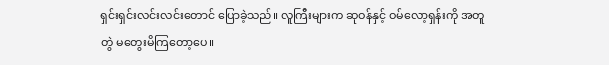ရှင်းရှင်းလင်းလင်းတောင် ပြောခဲ့သည်။ လူကြီးများက ဆုဝန်နှင့် ဝမ်လော့ရှန်းကို အတူတွဲ မ‌တွေးမိကြတော့ပေ။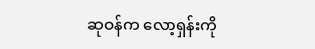ဆုဝန်က လော့ရှန်းကို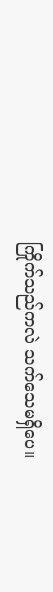ကြိုက်သည်ကလဲ သက်သေမရှိပေ။